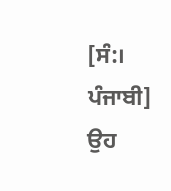[ਸੰ:। ਪੰਜਾਬੀ] ਉਹ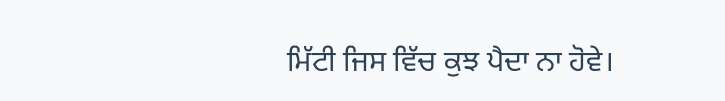ਮਿੱਟੀ ਜਿਸ ਵਿੱਚ ਕੁਝ ਪੈਦਾ ਨਾ ਹੋਵੇ।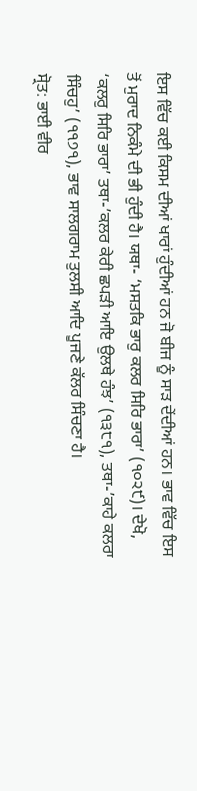ਇਸ ਵਿੱਚ ਕਈ ਕਿਸਮ ਦੀਆਂ ਖਾਰਾਂ ਹੁੰਦੀਆਂ ਹਨ ਜੋ ਬੀਜ ਨੂੰ ਸਾੜ ਦੇਂਦੀਆਂ ਹਨ। ਭਾਵ ਵਿੱਚ ਇਸ ਤੋਂ ਮੁਰਾਦ ਨਿਕੰਮੇ ਦੀ ਭੀ ਹੁੰਦੀ ਹੈ। ਯਥਾ- ‘ਮਸਤਕਿ ਭਾਰੁ ਕਲਰ ਸਿਰਿ ਭਾਰਾ’ (੧੦੨੯)। ਦੇਖੋ, ‘ਕਲਰੁ ਸਿਰਿ ਭਾਰਾ’ ਤਥਾ-’ਕਲਰ ਕੇਰੀ ਛਪੜੀ ਆਇ ਉਲਥੇ ਹੰਝ’ (੧੩੮੧), ਤਥਾ-’ਕਾਹੇ ਕਲਰਾ ਸਿੰਚਹੁ’ (੧੧੭੧), ਭਾਵ ਸਾਲਗਰਾਮ ਤੁਲਸੀ ਆਦਿ ਪੂਜਣੇ ਕੱਲਰ ਸਿੰਚਣਾ ਹੈ।
ਸ੍ਰੋਤ: ਭਾਈ ਵੀਰ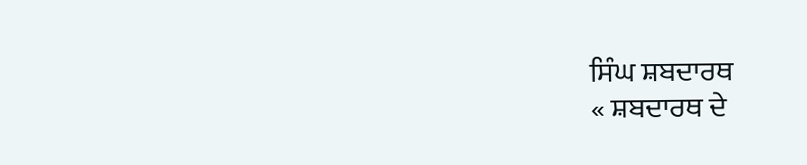ਸਿੰਘ ਸ਼ਬਦਾਰਥ
« ਸ਼ਬਦਾਰਥ ਦੇ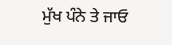ਮੁੱਖ ਪੰਨੇ ਤੇ ਜਾਓ